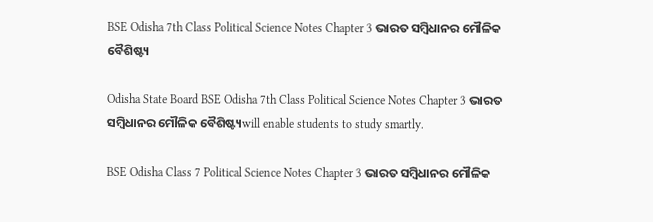BSE Odisha 7th Class Political Science Notes Chapter 3 ଭାରତ ସମ୍ବିଧାନର ମୌଳିକ ବୈଶିଷ୍ଟ୍ୟ

Odisha State Board BSE Odisha 7th Class Political Science Notes Chapter 3 ଭାରତ ସମ୍ବିଧାନର ମୌଳିକ ବୈଶିଷ୍ଟ୍ୟwill enable students to study smartly.

BSE Odisha Class 7 Political Science Notes Chapter 3 ଭାରତ ସମ୍ବିଧାନର ମୌଳିକ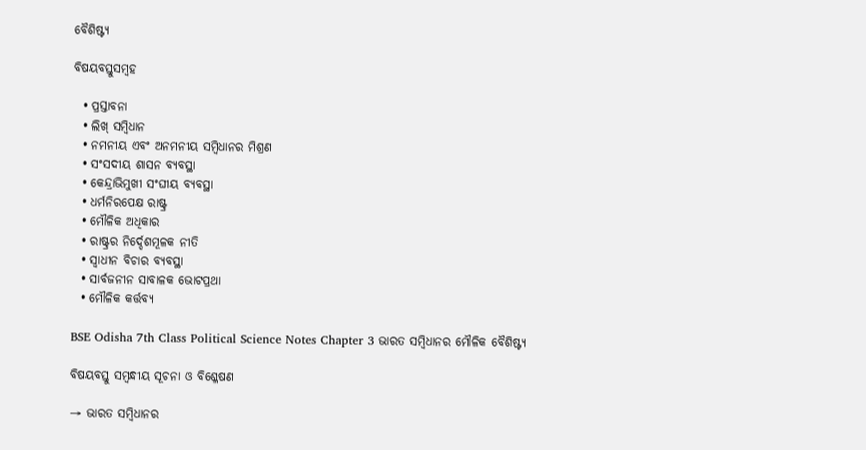ବୈଶିଷ୍ଟ୍ୟ

ବିଷୟବସ୍ତୁସମ୍ବହ

  • ପ୍ରସ୍ତାବନା
  • ଲିଖ୍ ସମ୍ବିଧାନ
  • ନମନୀୟ ଏବଂ ଅନମନୀୟ ସମ୍ବିଧାନର ମିଶ୍ରଣ
  • ସଂସଦୀୟ ଶାସନ ବ୍ୟବସ୍ଥା
  • କେନ୍ଦ୍ରାଭିମୁଖୀ ସଂଘୀୟ ବ୍ୟବସ୍ଥା
  • ଧର୍ମନିରପେକ୍ଷ ରାଷ୍ଟ୍ର
  • ମୌଳିକ ଅଧିକାର
  • ରାଷ୍ଟ୍ରର ନିର୍ଦ୍ଦେଶମୂଳକ ନୀତି
  • ସ୍ଵାଧୀନ ବିଚାର ବ୍ୟବସ୍ଥା
  • ସାର୍ବଜନୀନ ସାବାଳକ ଭୋଟପ୍ରଥା
  • ମୌଳିକ କର୍ତ୍ତବ୍ଯ

BSE Odisha 7th Class Political Science Notes Chapter 3 ଭାରତ ସମ୍ବିଧାନର ମୌଳିକ ବୈଶିଷ୍ଟ୍ୟ

ବିଷୟବସ୍ତୁ ସମ୍ବନ୍ଧୀୟ ସୂଚନା ଓ ବିଶ୍ଳେଷଣ

→ ଭାରତ ସମ୍ବିଧାନର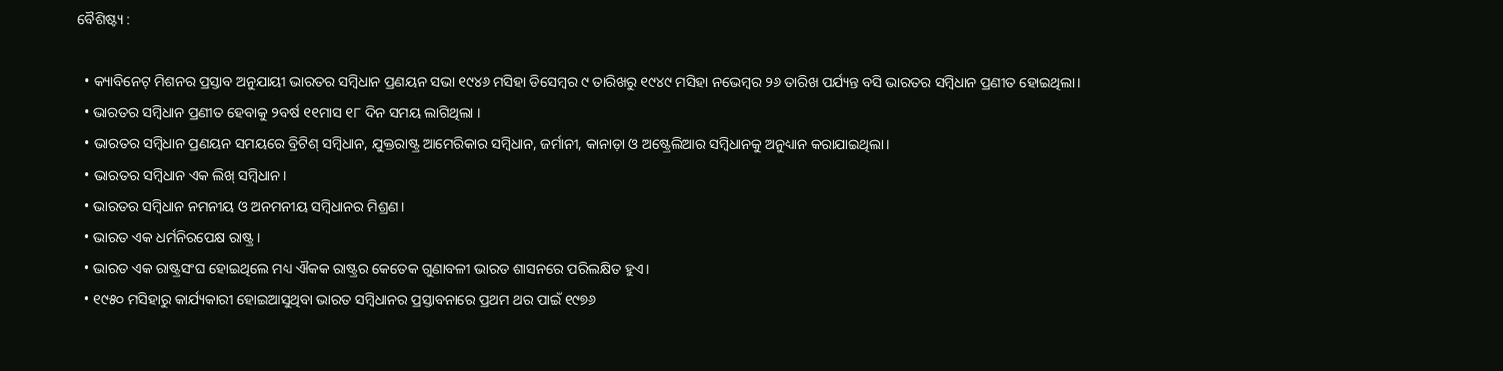ବୈଶିଷ୍ଟ୍ୟ :

  • କ୍ୟାବିନେଟ୍ ମିଶନର ପ୍ରସ୍ତାବ ଅନୁଯାୟୀ ଭାରତର ସମ୍ବିଧାନ ପ୍ରଣୟନ ସଭା ୧୯୪୬ ମସିହା ଡିସେମ୍ବର ୯ ତାରିଖରୁ ୧୯୪୯ ମସିହା ନଭେମ୍ବର ୨୬ ତାରିଖ ପର୍ଯ୍ୟନ୍ତ ବସି ଭାରତର ସମ୍ବିଧାନ ପ୍ରଣୀତ ହୋଇଥିଲା।
  • ଭାରତର ସମ୍ବିଧାନ ପ୍ରଣୀତ ହେବାକୁ ୨ବର୍ଷ ୧୧ମାସ ୧୮ ଦିନ ସମୟ ଲାଗିଥିଲା ।
  • ଭାରତର ସମ୍ବିଧାନ ପ୍ରଣୟନ ସମୟରେ ବ୍ରିଟିଶ୍ ସମ୍ବିଧାନ, ଯୁକ୍ତରାଷ୍ଟ୍ର ଆମେରିକାର ସମ୍ବିଧାନ, ଜର୍ମାନୀ, କାନାଡ଼ା ଓ ଅଷ୍ଟ୍ରେଲିଆର ସମ୍ବିଧାନକୁ ଅନୁଧ୍ୟାନ କରାଯାଇଥିଲା।
  • ଭାରତର ସମ୍ବିଧାନ ଏକ ଲିଖ୍ ସମ୍ବିଧାନ।
  • ଭାରତର ସମ୍ବିଧାନ ନମନୀୟ ଓ ଅନମନୀୟ ସମ୍ବିଧାନର ମିଶ୍ରଣ।
  • ଭାରତ ଏକ ଧର୍ମନିରପେକ୍ଷ ରାଷ୍ଟ୍ର।
  • ଭାରତ ଏକ ରାଷ୍ଟ୍ରସଂଘ ହୋଇଥିଲେ ମଧ୍ୟ ଐକକ ରାଷ୍ଟ୍ରର କେତେକ ଗୁଣାବଳୀ ଭାରତ ଶାସନରେ ପରିଲକ୍ଷିତ ହୁଏ।
  • ୧୯୫୦ ମସିହାରୁ କାର୍ଯ୍ୟକାରୀ ହୋଇଆସୁଥିବା ଭାରତ ସମ୍ବିଧାନର ପ୍ରସ୍ତାବନାରେ ପ୍ରଥମ ଥର ପାଇଁ ୧୯୭୬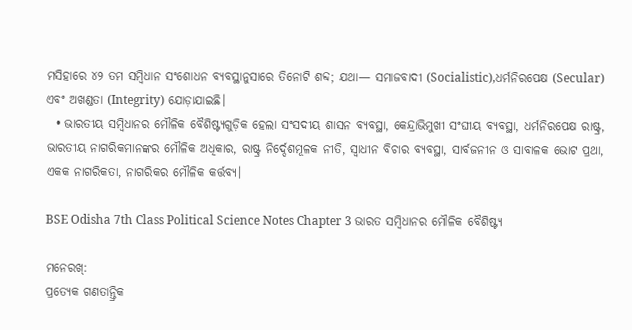ମସିହାରେ ୪୨ ତମ ସମ୍ବିଧାନ ସଂଶୋଧନ ବ୍ୟବସ୍ଥାନୁସାରେ ତିନୋଟି ଶବ୍ଦ; ଯଥା— ସମାଜବାଦୀ (Socialistic),ଧର୍ମନିରପେକ୍ଷ (Secular) ଏବଂ ଅଖଣ୍ଡତା (Integrity) ଯୋଡ଼ାଯାଇଛି।
  • ଭାରତୀୟ ସମ୍ବିଧାନର ମୌଳିକ ବୈଶିଷ୍ଟ୍ୟଗୁଡ଼ିକ ହେଲା ସଂସଦୀୟ ଶାସନ ବ୍ୟବସ୍ଥା, କେନ୍ଦ୍ରାଭିମୁଖୀ ସଂଘୀୟ ବ୍ୟବସ୍ଥା, ଧର୍ମନିରପେକ୍ଷ ରାଷ୍ଟ୍ର, ଭାରତୀୟ ନାଗରିକମାନଙ୍କର ମୌଳିକ ଅଧିକାର, ରାଷ୍ଟ୍ର ନିର୍ଦ୍ଦେଶମୂଳକ ନୀତି, ସ୍ଵାଧୀନ ବିଚାର ବ୍ୟବସ୍ଥା, ସାର୍ବଜନୀନ ଓ ସାବାଳକ ଭୋଟ ପ୍ରଥା, ଏକକ ନାଗରିକତା, ନାଗରିକର ମୌଳିକ କର୍ତ୍ତବ୍ୟ।

BSE Odisha 7th Class Political Science Notes Chapter 3 ଭାରତ ସମ୍ବିଧାନର ମୌଳିକ ବୈଶିଷ୍ଟ୍ୟ

ମନେରଖ୍:
ପ୍ରତ୍ୟେକ ଗଣତାନ୍ତ୍ରିକ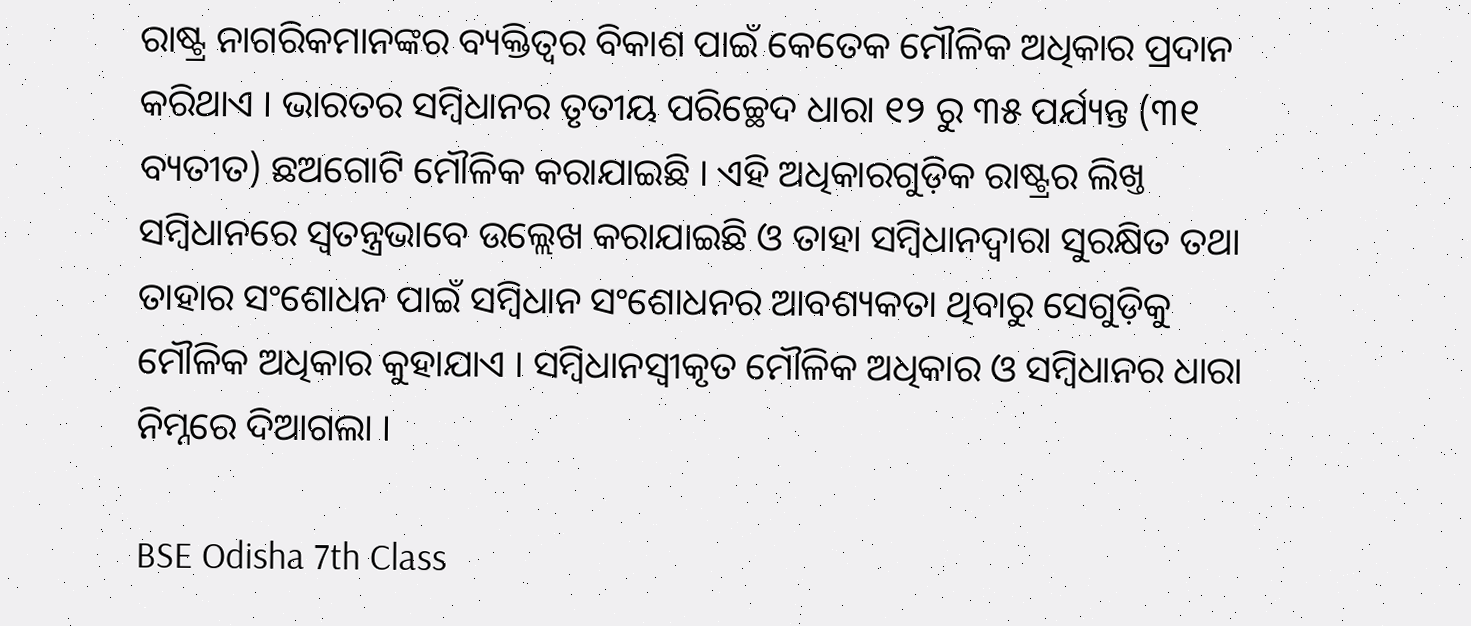ରାଷ୍ଟ୍ର ନାଗରିକମାନଙ୍କର ବ୍ୟକ୍ତିତ୍ଵର ବିକାଶ ପାଇଁ କେତେକ ମୌଳିକ ଅଧିକାର ପ୍ରଦାନ କରିଥାଏ । ଭାରତର ସମ୍ବିଧାନର ତୃତୀୟ ପରିଚ୍ଛେଦ ଧାରା ୧୨ ରୁ ୩୫ ପର୍ଯ୍ୟନ୍ତ (୩୧ ବ୍ୟତୀତ) ଛଅଗୋଟି ମୌଳିକ କରାଯାଇଛି । ଏହି ଅଧିକାରଗୁଡ଼ିକ ରାଷ୍ଟ୍ରର ଲିଖ୍ତ ସମ୍ବିଧାନରେ ସ୍ଵତନ୍ତ୍ରଭାବେ ଉଲ୍ଲେଖ କରାଯାଇଛି ଓ ତାହା ସମ୍ବିଧାନଦ୍ୱାରା ସୁରକ୍ଷିତ ତଥା ତାହାର ସଂଶୋଧନ ପାଇଁ ସମ୍ବିଧାନ ସଂଶୋଧନର ଆବଶ୍ୟକତା ଥିବାରୁ ସେଗୁଡ଼ିକୁ ମୌଳିକ ଅଧିକାର କୁହାଯାଏ । ସମ୍ବିଧାନସ୍ବୀକୃତ ମୌଳିକ ଅଧିକାର ଓ ସମ୍ବିଧାନର ଧାରା ନିମ୍ନରେ ଦିଆଗଲା ।

BSE Odisha 7th Class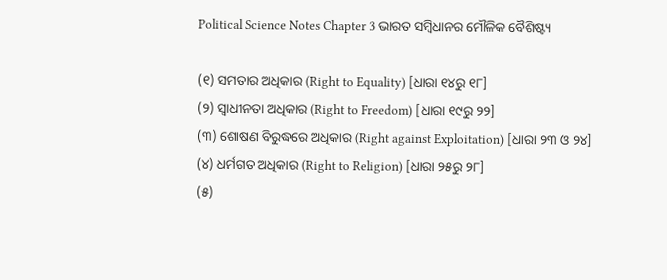Political Science Notes Chapter 3 ଭାରତ ସମ୍ବିଧାନର ମୌଳିକ ବୈଶିଷ୍ଟ୍ୟ

(୧) ସମତାର ଅଧିକାର (Right to Equality) [ଧାରା ୧୪ରୁ ୧୮]
(୨) ସ୍ଵାଧୀନତା ଅଧିକାର (Right to Freedom) [ଧାରା ୧୯ରୁ ୨୨]
(୩) ଶୋଷଣ ବିରୁଦ୍ଧରେ ଅଧିକାର (Right against Exploitation) [ଧାରା ୨୩ ଓ ୨୪]
(୪) ଧର୍ମଗତ ଅଧିକାର (Right to Religion) [ଧାରା ୨୫ରୁ ୨୮]
(୫)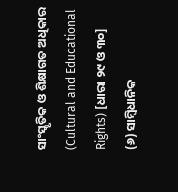ସାଂସ୍କୃତିକ ଓ ଶିକ୍ଷାଗତ ଅଧିକାର (Cultural and Educational Rights) [ଧାରା ୨୯ ଓ ୩୦]
(୬) ସାମ୍ବିଧାନିକ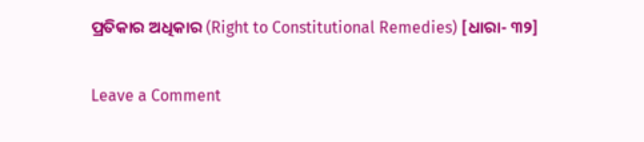ପ୍ରତିକାର ଅଧିକାର (Right to Constitutional Remedies) [ଧାରା- ୩୨]

Leave a Comment